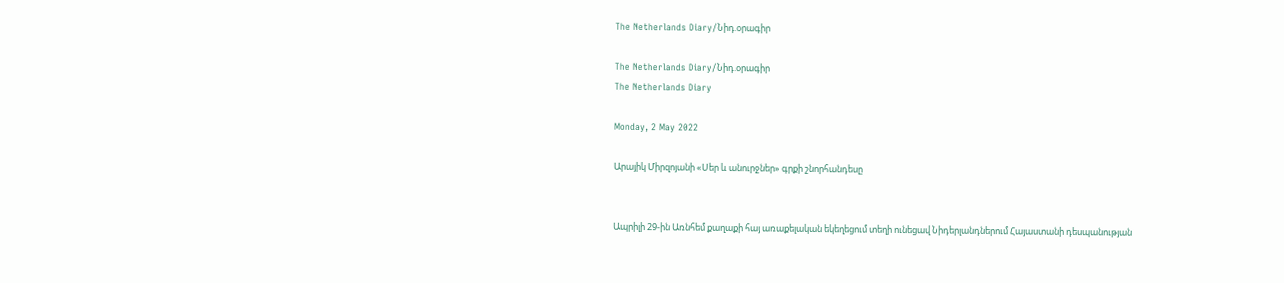The Netherlands Diary/Նիդ.օրագիր

The Netherlands Diary/Նիդ.օրագիր
The Netherlands Diary

Monday, 2 May 2022

Արայիկ Միրզոյանի «Սեր և անուրջներ» գրքի շնորհանդեսը


Ապրիլի 29-ին Առնհեմ քաղաքի հայ առաքելական եկեղեցում տեղի ունեցավ Նիդերլանդներում Հայաստանի դեսպանության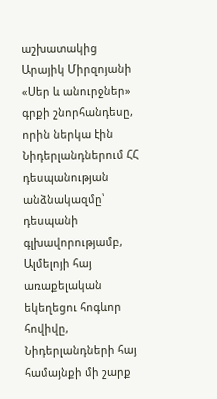աշխատակից Արայիկ Միրզոյանի «Սեր և անուրջներ» գրքի շնորհանդեսը, որին ներկա էին Նիդերլանդներում ՀՀ դեսպանության անձնակազմը՝ դեսպանի գլխավորությամբ, Ալմելոյի հայ առաքելական եկեղեցու հոգևոր հովիվը, Նիդերլանդների հայ համայնքի մի շարք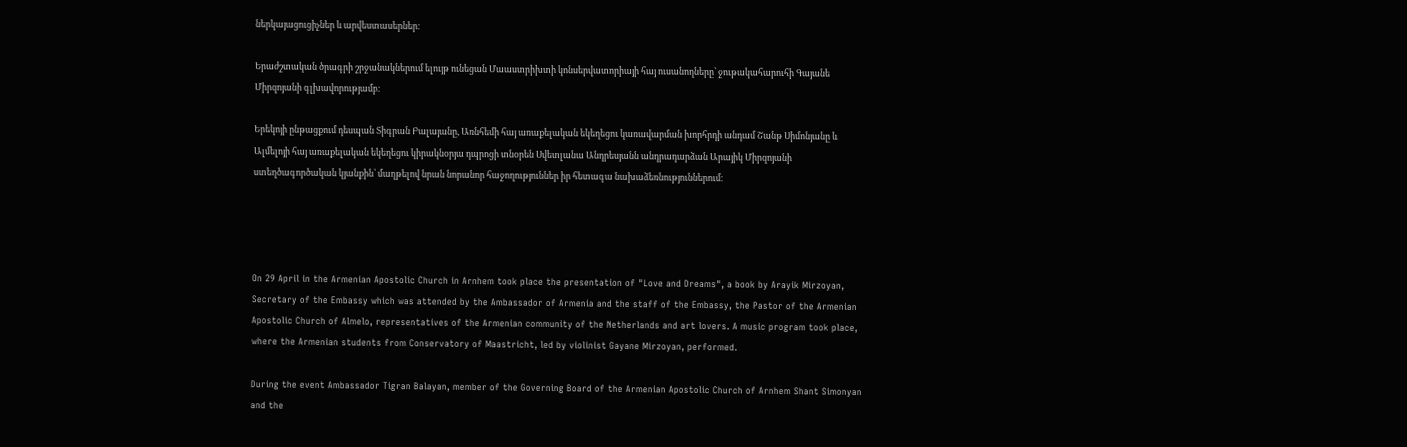ներկայացուցիչներ և արվեստասերներ։

Երաժշտական ծրագրի շրջանակներում ելույթ ունեցան Մաաստրիխտի կոնսերվատորիայի հայ ուսանողները՝ ջութակահարուհի Գայանե Միրզոյանի գլխավորությամբ։

Երեկոյի ընթացքում դեսպան Տիգրան Բալայանը, Առնհեմի հայ առաքելական եկեղեցու կառավարման խորհրդի անդամ Շանթ Սիմոնյանը և Ալմելոյի հայ առաքելական եկեղեցու կիրակնօրյա դպրոցի տնօրեն Սվետլանա Անդրեսյանն անդրադարձան Արայիկ Միրզոյանի ստեղծագործական կյանքին՝ մաղթելով նրան նորանոր հաջողություններ իր հետագա նախաձեռնություններում։




On 29 April in the Armenian Apostolic Church in Arnhem took place the presentation of "Love and Dreams", a book by Arayik Mirzoyan, Secretary of the Embassy which was attended by the Ambassador of Armenia and the staff of the Embassy, the Pastor of the Armenian Apostolic Church of Almelo, representatives of the Armenian community of the Netherlands and art lovers. A music program took place, where the Armenian students from Conservatory of Maastricht, led by violinist Gayane Mirzoyan, performed.

During the event Ambassador Tigran Balayan, member of the Governing Board of the Armenian Apostolic Church of Arnhem Shant Simonyan and the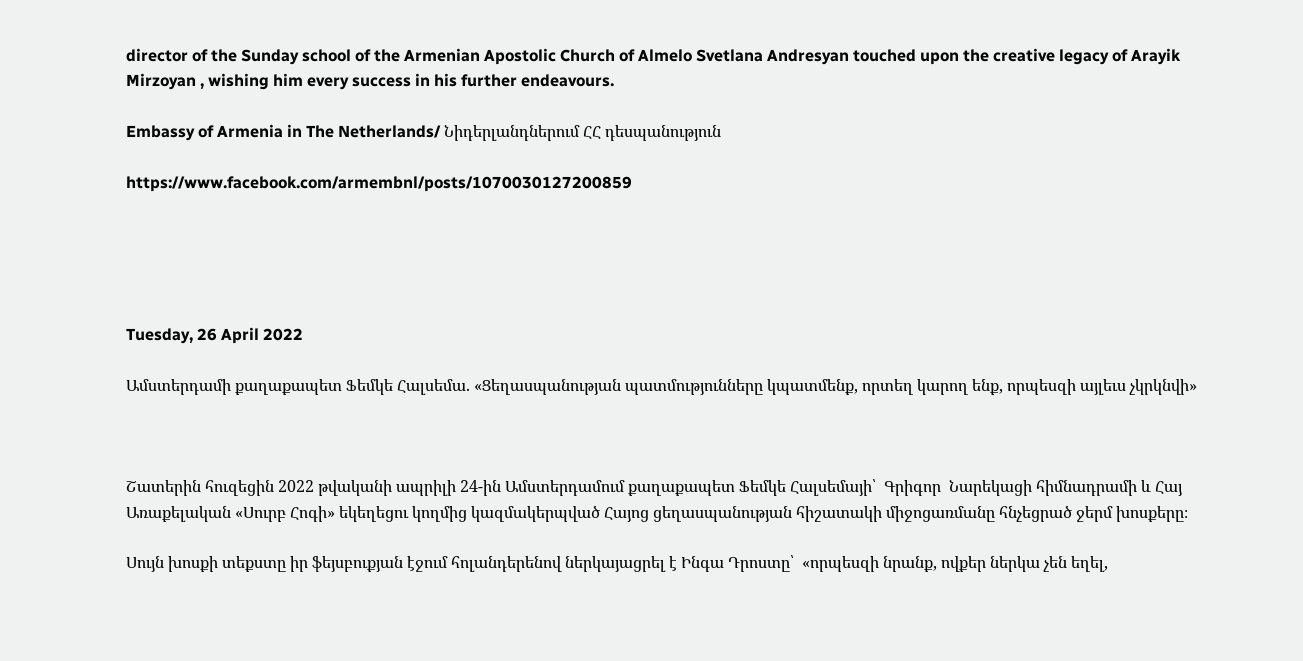director of the Sunday school of the Armenian Apostolic Church of Almelo Svetlana Andresyan touched upon the creative legacy of Arayik Mirzoyan , wishing him every success in his further endeavours.

Embassy of Armenia in The Netherlands/ Նիդերլանդներում ՀՀ դեսպանություն

https://www.facebook.com/armembnl/posts/1070030127200859





Tuesday, 26 April 2022

Ամստերդամի քաղաքապետ Ֆեմկե Հալսեմա. «Ցեղասպանության պատմությունները կպատմենք, որտեղ կարող ենք, որպեսզի այլեւս չկրկնվի»



Շատերին հուզեցին 2022 թվականի ապրիլի 24-ին Ամստերդամում քաղաքապետ Ֆեմկե Հալսեմայի՝  Գրիգոր  Նարեկացի հիմնադրամի և Հայ Առաքելական «Սուրբ Հոգի» եկեղեցու կողմից կազմակերպված Հայոց ցեղասպանության հիշատակի միջոցառմանը հնչեցրած ջերմ խոսքերը։

Սույն խոսքի տեքստը իր ֆեյսբուքյան էջում հոլանդերենով ներկայացրել է Ինգա Դրոստը՝  «որպեսզի նրանք, ովքեր ներկա չեն եղել,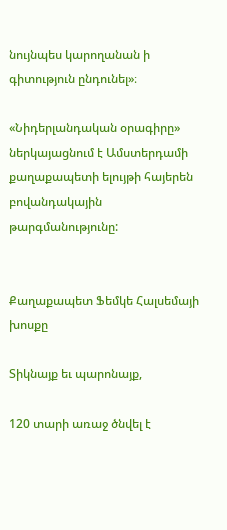նույնպես կարողանան ի գիտություն ընդունել»։

«Նիդերլանդական օրագիրը» ներկայացնում է Ամստերդամի քաղաքապետի ելույթի հայերեն բովանդակային թարգմանությունը:


Քաղաքապետ Ֆեմկե Հալսեմայի խոսքը

Տիկնայք եւ պարոնայք,

120 տարի առաջ ծնվել է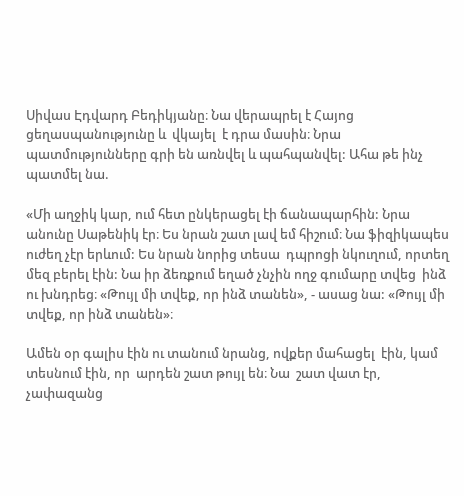Սիվաս Էդվարդ Բեդիկյանը։ Նա վերապրել է Հայոց ցեղասպանությունը և  վկայել  է դրա մասին։ Նրա պատմությունները գրի են առնվել և պահպանվել: Ահա թե ինչ պատմել նա.

«Մի աղջիկ կար, ում հետ ընկերացել էի ճանապարհին: Նրա անունը Սաթենիկ էր։ Ես նրան շատ լավ եմ հիշում։ Նա ֆիզիկապես ուժեղ չէր երևում: Ես նրան նորից տեսա  դպրոցի նկուղում, որտեղ մեզ բերել էին: Նա իր ձեռքում եղած չնչին ողջ գումարը տվեց  ինձ ու խնդրեց։ «Թույլ մի տվեք, որ ինձ տանեն», - ասաց նա: «Թույլ մի տվեք, որ ինձ տանեն»։

Ամեն օր գալիս էին ու տանում նրանց, ովքեր մահացել  էին, կամ տեսնում էին, որ  արդեն շատ թույլ են։ Նա  շատ վատ էր, չափազանց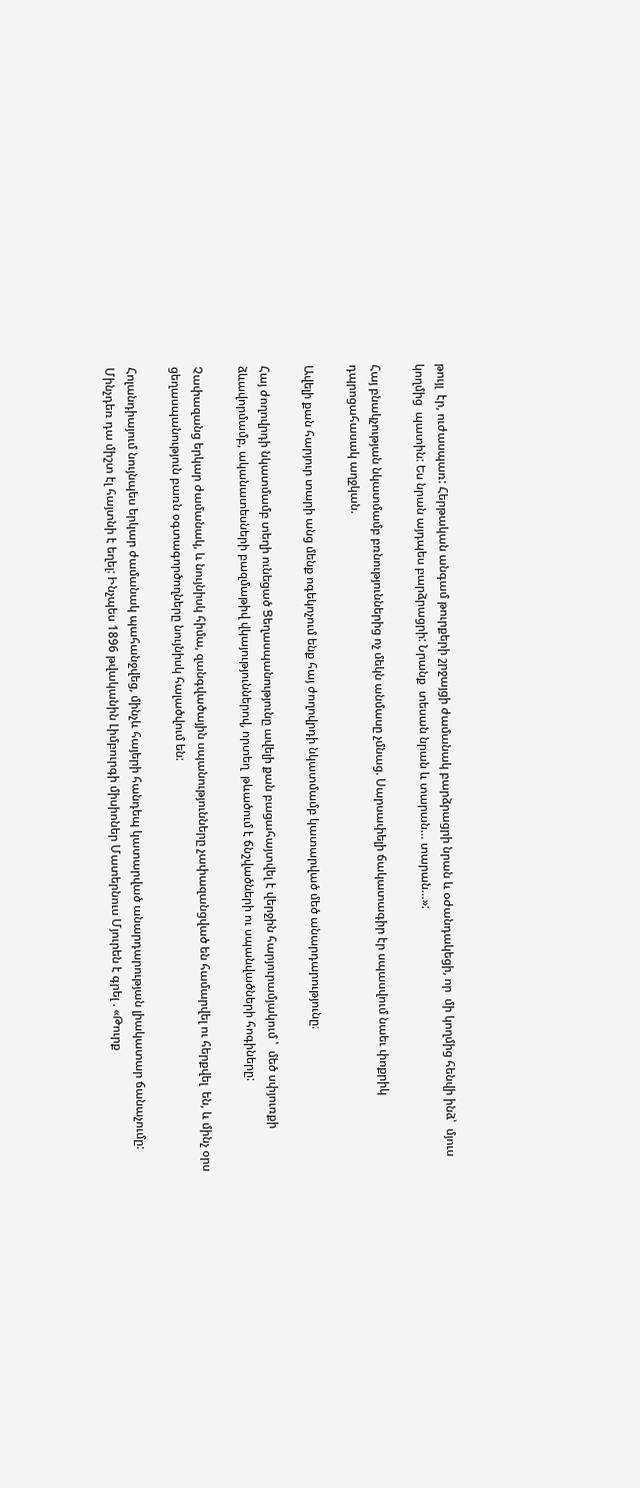թույլ  էր, ուժասպառ: Հերթական անգամ թուրքերի շրջայցի ժամանակ բարձրացրի նրան և օժանդակեցի, որ  մի կողմից հենվի ինձ՝  մյուս կողմից  պատին: Ես նրան այդպես բարձրացրի: Նրանք  տեսան նրան և տարան… տարան…»:

Հայ բնակչության նկատմամբ բռնություններից ոչ մեկն անմասը չմնաց. Սարսափելի ճակատագիր էր սպասվում նաեւ փոքրիկ դպրոցահասակ աղջկան.

Ավելի քան հարյուր տարի անց մենք ոգեկոչում ենք հայ ժողովրդի նկատմամբ կատարված մեծ անարդարությունը։

Հայ ժողովրդի նկատմամբ տեղի ունեցած Ցեղասպանությունը ավելի քան բացահայտվել է վերջին հարյուրամյակում ՝  մեծ սփյուռքի ձևավորմամբ, ականատեսների բազմաթիվ վկայություններով, որտեղ  թևածում է ճնշվածների ու սպանվածների հոգիները:

Չափազանց երկար ժամանակ, և նույնիսկ հիմա, զանգվածային սպանությունները չափազանցված են համարվել ու հերքվել  են, և մինչ օրս ցեղասպանություն բառն օգտագործողները նույնիսկ հալածվում են:

Հոլանդիայում նույնպես երկար ժամանակ պահանջվեց, մինչև հայերի հանդեպ կատարված անարդարության լիակատար ճանաչումը: Մինչդեռ դա միշտ էլ հայտնի է եղել: Ինչպես 1896 թվականին Լիմբուրգի միսիոներ Մատերնուս Մյուրեն է գրել . «Թուրք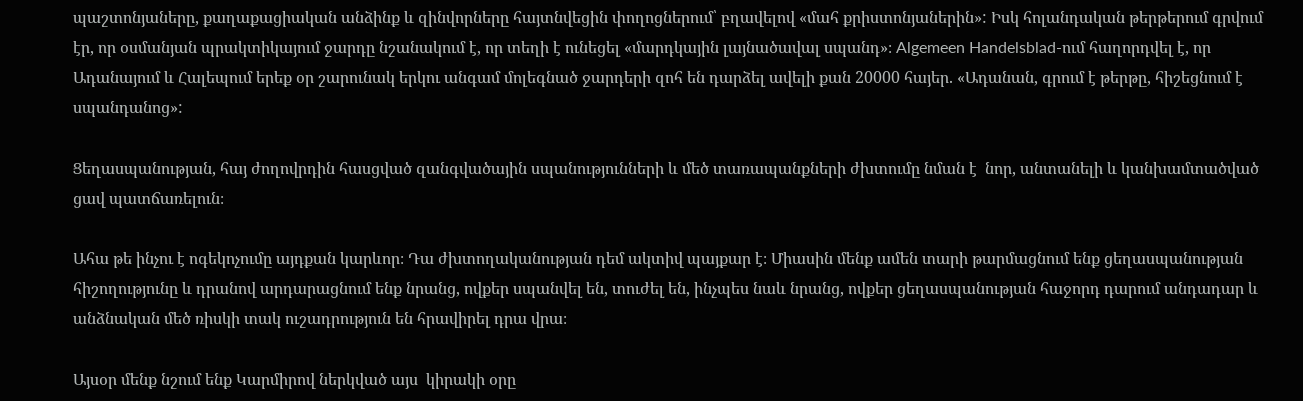պաշտոնյաները, քաղաքացիական անձինք և զինվորները հայտնվեցին փողոցներում՝ բղավելով «մահ քրիստոնյաներին»: Իսկ հոլանդական թերթերում գրվում էր, որ օսմանյան պրակտիկայում ջարդը նշանակում է, որ տեղի է ունեցել «մարդկային լայնածավալ սպանդ»։ Algemeen Handelsblad-ում հաղորդվել է, որ Ադանայում և Հալեպում երեք օր շարունակ երկու անգամ մոլեգնած ջարդերի զոհ են դարձել ավելի քան 20000 հայեր. «Ադանան, գրում է թերթը, հիշեցնում է սպանդանոց»:

Ցեղասպանության, հայ ժողովրդին հասցված զանգվածային սպանությունների և մեծ տառապանքների ժխտումը նման է  նոր, անտանելի և կանխամտածված ցավ պատճառելուն։

Ահա թե ինչու է ոգեկոչումը այդքան կարևոր։ Դա ժխտողականության դեմ ակտիվ պայքար է։ Միասին մենք ամեն տարի թարմացնում ենք ցեղասպանության հիշողությունը և դրանով արդարացնում ենք նրանց, ովքեր սպանվել են, տուժել են, ինչպես նաև նրանց, ովքեր ցեղասպանության հաջորդ դարում անդադար և անձնական մեծ ռիսկի տակ ուշադրություն են հրավիրել դրա վրա։

Այսօր մենք նշում ենք Կարմիրով ներկված այս  կիրակի օրը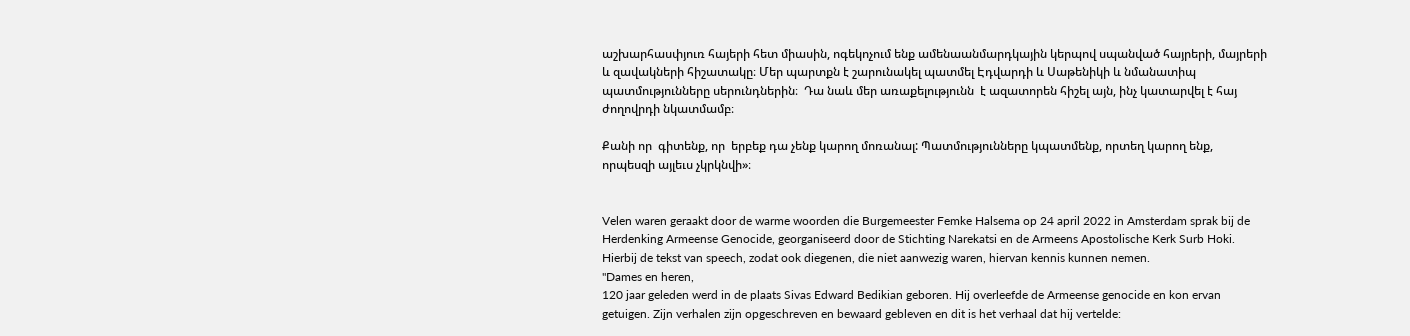աշխարհասփյուռ հայերի հետ միասին, ոգեկոչում ենք ամենաանմարդկային կերպով սպանված հայրերի, մայրերի և զավակների հիշատակը։ Մեր պարտքն է շարունակել պատմել Էդվարդի և Սաթենիկի և նմանատիպ պատմությունները սերունդներին։  Դա նաև մեր առաքելությունն  է ազատորեն հիշել այն, ինչ կատարվել է հայ ժողովրդի նկատմամբ։

Քանի որ  գիտենք, որ  երբեք դա չենք կարող մոռանալ: Պատմությունները կպատմենք, որտեղ կարող ենք, որպեսզի այլեւս չկրկնվի»։


Velen waren geraakt door de warme woorden die Burgemeester Femke Halsema op 24 april 2022 in Amsterdam sprak bij de Herdenking Armeense Genocide, georganiseerd door de Stichting Narekatsi en de Armeens Apostolische Kerk Surb Hoki.
Hierbij de tekst van speech, zodat ook diegenen, die niet aanwezig waren, hiervan kennis kunnen nemen.
"Dames en heren,
120 jaar geleden werd in de plaats Sivas Edward Bedikian geboren. Hij overleefde de Armeense genocide en kon ervan getuigen. Zijn verhalen zijn opgeschreven en bewaard gebleven en dit is het verhaal dat hij vertelde: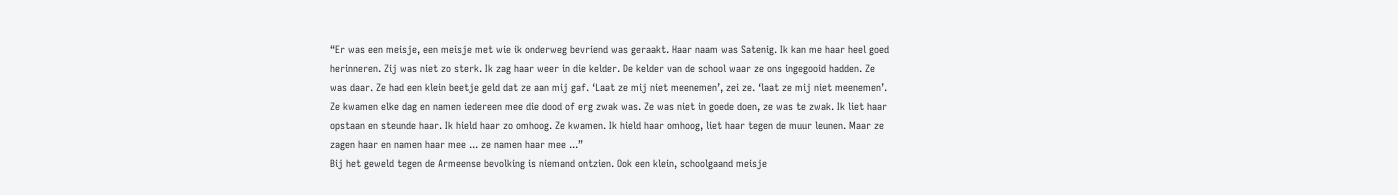“Er was een meisje, een meisje met wie ik onderweg bevriend was geraakt. Haar naam was Satenig. Ik kan me haar heel goed herinneren. Zij was niet zo sterk. Ik zag haar weer in die kelder. De kelder van de school waar ze ons ingegooid hadden. Ze was daar. Ze had een klein beetje geld dat ze aan mij gaf. ‘Laat ze mij niet meenemen’, zei ze. ‘laat ze mij niet meenemen’.
Ze kwamen elke dag en namen iedereen mee die dood of erg zwak was. Ze was niet in goede doen, ze was te zwak. Ik liet haar opstaan en steunde haar. Ik hield haar zo omhoog. Ze kwamen. Ik hield haar omhoog, liet haar tegen de muur leunen. Maar ze zagen haar en namen haar mee ... ze namen haar mee ...”
Bij het geweld tegen de Armeense bevolking is niemand ontzien. Ook een klein, schoolgaand meisje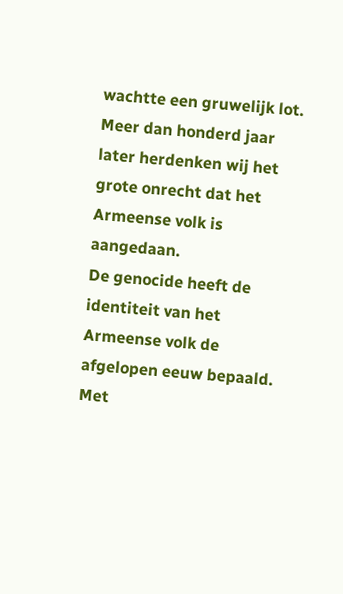wachtte een gruwelijk lot.
Meer dan honderd jaar later herdenken wij het grote onrecht dat het Armeense volk is aangedaan.
De genocide heeft de identiteit van het Armeense volk de afgelopen eeuw bepaald. Met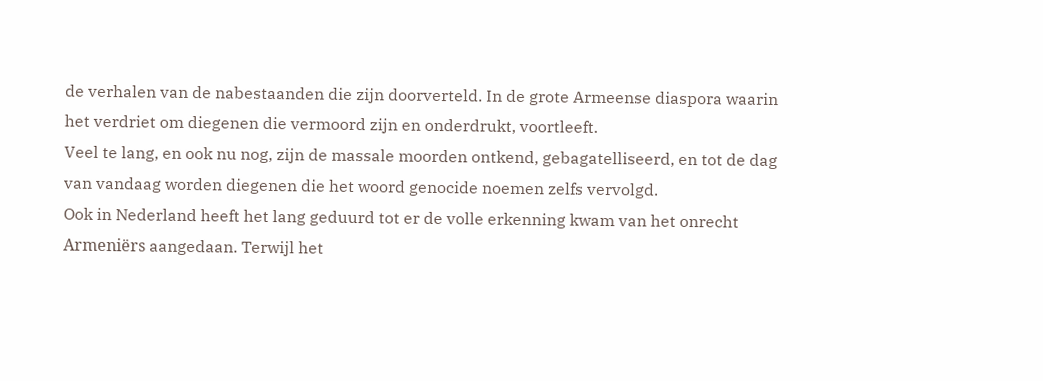de verhalen van de nabestaanden die zijn doorverteld. In de grote Armeense diaspora waarin het verdriet om diegenen die vermoord zijn en onderdrukt, voortleeft.
Veel te lang, en ook nu nog, zijn de massale moorden ontkend, gebagatelliseerd, en tot de dag van vandaag worden diegenen die het woord genocide noemen zelfs vervolgd.
Ook in Nederland heeft het lang geduurd tot er de volle erkenning kwam van het onrecht Armeniërs aangedaan. Terwijl het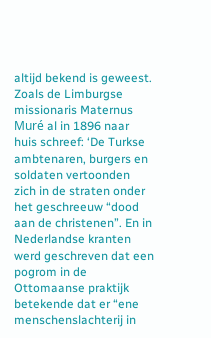altijd bekend is geweest. Zoals de Limburgse missionaris Maternus Muré al in 1896 naar huis schreef: ‘De Turkse ambtenaren, burgers en soldaten vertoonden zich in de straten onder het geschreeuw “dood aan de christenen”. En in Nederlandse kranten werd geschreven dat een pogrom in de Ottomaanse praktijk betekende dat er “ene menschenslachterij in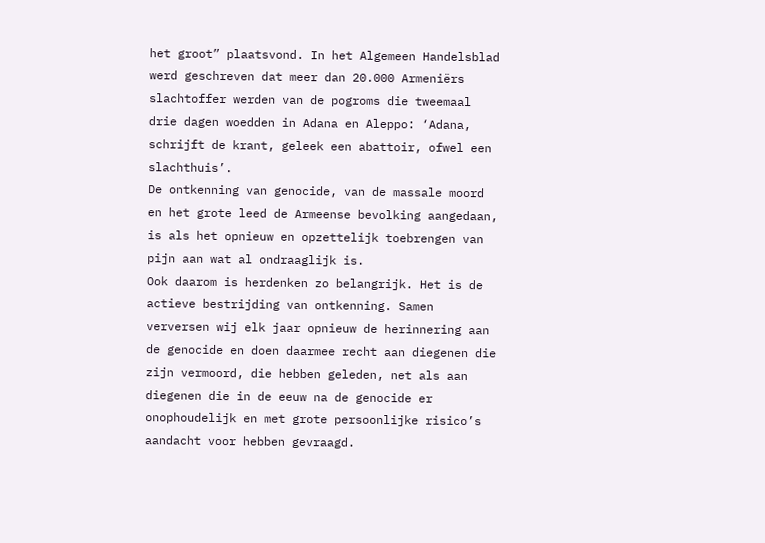het groot” plaatsvond. In het Algemeen Handelsblad werd geschreven dat meer dan 20.000 Armeniërs slachtoffer werden van de pogroms die tweemaal drie dagen woedden in Adana en Aleppo: ‘Adana, schrijft de krant, geleek een abattoir, ofwel een slachthuis’.
De ontkenning van genocide, van de massale moord en het grote leed de Armeense bevolking aangedaan, is als het opnieuw en opzettelijk toebrengen van pijn aan wat al ondraaglijk is.
Ook daarom is herdenken zo belangrijk. Het is de actieve bestrijding van ontkenning. Samen verversen wij elk jaar opnieuw de herinnering aan de genocide en doen daarmee recht aan diegenen die zijn vermoord, die hebben geleden, net als aan diegenen die in de eeuw na de genocide er onophoudelijk en met grote persoonlijke risico’s aandacht voor hebben gevraagd.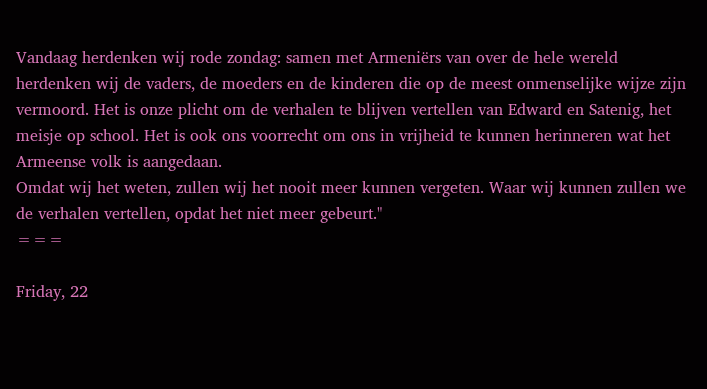Vandaag herdenken wij rode zondag: samen met Armeniërs van over de hele wereld herdenken wij de vaders, de moeders en de kinderen die op de meest onmenselijke wijze zijn vermoord. Het is onze plicht om de verhalen te blijven vertellen van Edward en Satenig, het meisje op school. Het is ook ons voorrecht om ons in vrijheid te kunnen herinneren wat het Armeense volk is aangedaan.
Omdat wij het weten, zullen wij het nooit meer kunnen vergeten. Waar wij kunnen zullen we de verhalen vertellen, opdat het niet meer gebeurt."
===

Friday, 22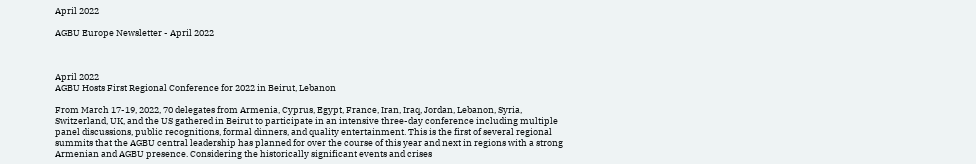April 2022

AGBU Europe Newsletter - April 2022



April 2022
AGBU Hosts First Regional Conference for 2022 in Beirut, Lebanon

From March 17-19, 2022, 70 delegates from Armenia, Cyprus, Egypt, France, Iran, Iraq, Jordan, Lebanon, Syria, Switzerland, UK, and the US gathered in Beirut to participate in an intensive three-day conference including multiple panel discussions, public recognitions, formal dinners, and quality entertainment. This is the first of several regional summits that the AGBU central leadership has planned for over the course of this year and next in regions with a strong Armenian and AGBU presence. Considering the historically significant events and crises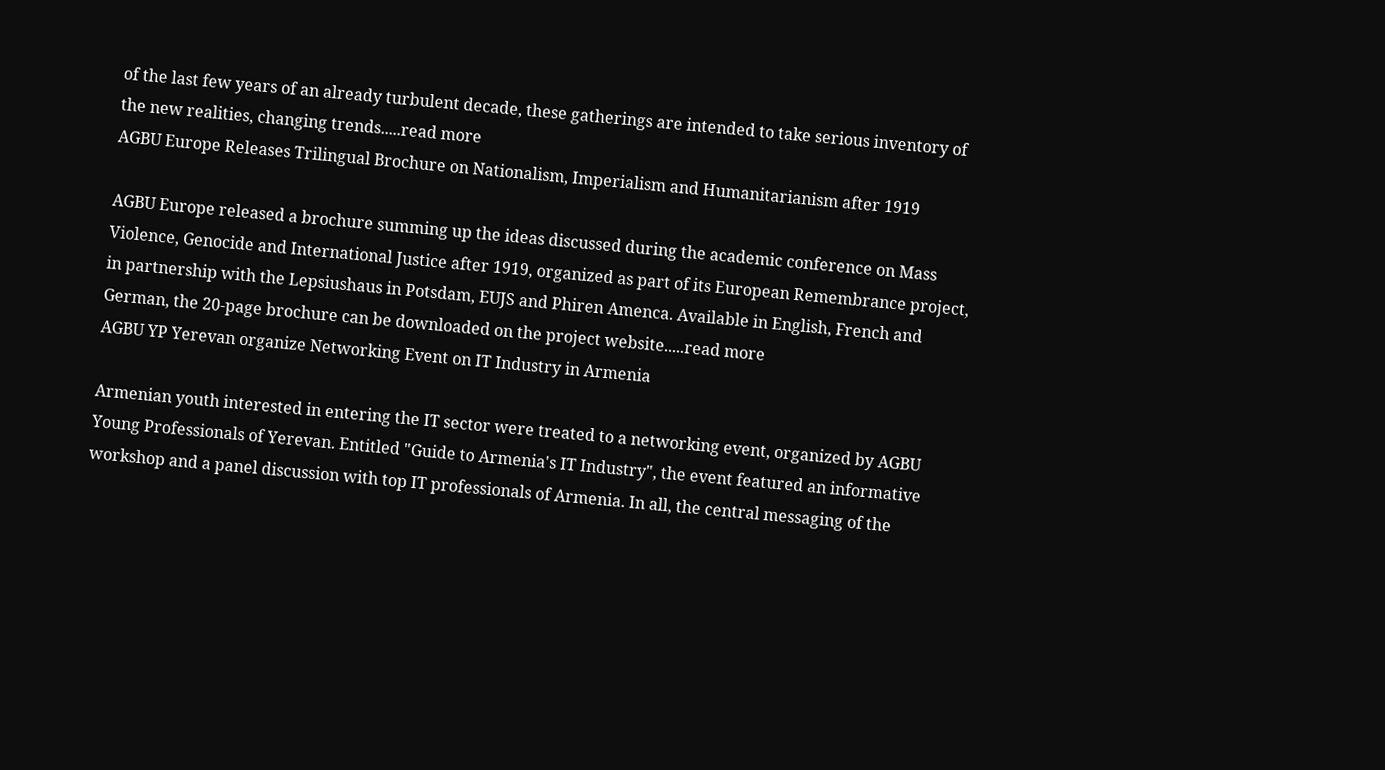of the last few years of an already turbulent decade, these gatherings are intended to take serious inventory of the new realities, changing trends.....read more
AGBU Europe Releases Trilingual Brochure on Nationalism, Imperialism and Humanitarianism after 1919

AGBU Europe released a brochure summing up the ideas discussed during the academic conference on Mass Violence, Genocide and International Justice after 1919, organized as part of its European Remembrance project, in partnership with the Lepsiushaus in Potsdam, EUJS and Phiren Amenca. Available in English, French and German, the 20-page brochure can be downloaded on the project website.....read more
AGBU YP Yerevan organize Networking Event on IT Industry in Armenia

Armenian youth interested in entering the IT sector were treated to a networking event, organized by AGBU Young Professionals of Yerevan. Entitled "Guide to Armenia's IT Industry", the event featured an informative workshop and a panel discussion with top IT professionals of Armenia. In all, the central messaging of the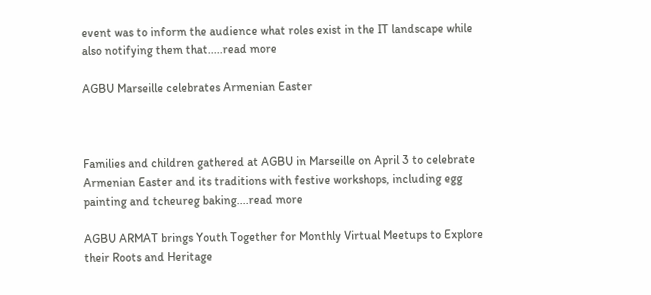event was to inform the audience what roles exist in the IT landscape while also notifying them that.....read more

AGBU Marseille celebrates Armenian Easter



Families and children gathered at AGBU in Marseille on April 3 to celebrate Armenian Easter and its traditions with festive workshops, including egg painting and tcheureg baking....read more

AGBU ARMAT brings Youth Together for Monthly Virtual Meetups to Explore their Roots and Heritage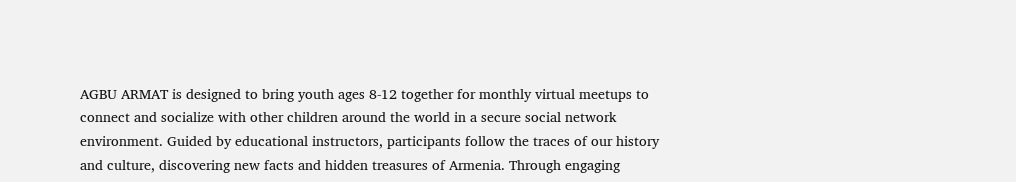AGBU ARMAT is designed to bring youth ages 8-12 together for monthly virtual meetups to connect and socialize with other children around the world in a secure social network environment. Guided by educational instructors, participants follow the traces of our history and culture, discovering new facts and hidden treasures of Armenia. Through engaging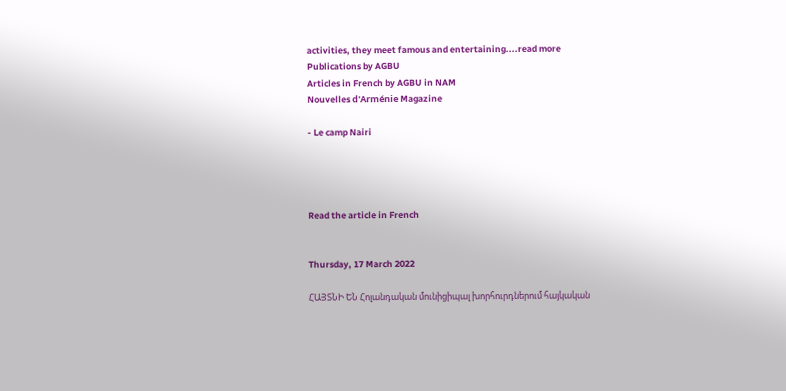activities, they meet famous and entertaining....read more
Publications by AGBU
Articles in French by AGBU in NAM
Nouvelles d'Arménie Magazine

- Le camp Nairi




Read the article in French


Thursday, 17 March 2022

ՀԱՅՏՆԻ ԵՆ Հոլանդական մունիցիպալ խորհուրդներում հայկական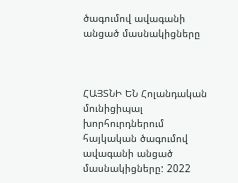ծագումով ավագանի անցած մասնակիցները



ՀԱՅՏՆԻ ԵՆ Հոլանդական մունիցիպալ խորհուրդներում հայկական ծագումով ավագանի անցած մասնակիցները: 2022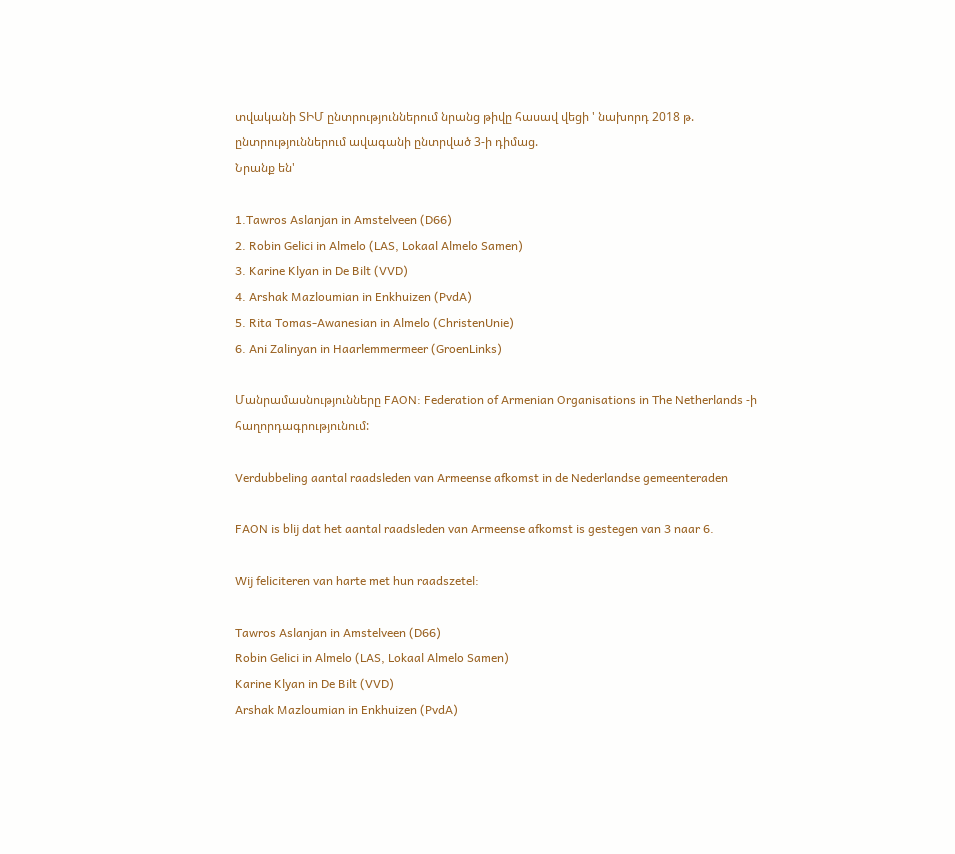տվականի ՏԻՄ ընտրություններում նրանց թիվը հասավ վեցի ' նախորդ 2018 թ. ընտրություններում ավագանի ընտրված 3-ի դիմաց.
Նրանք են'

1.Tawros Aslanjan in Amstelveen (D66)
2. Robin Gelici in Almelo (LAS, Lokaal Almelo Samen)
3. Karine Klyan in De Bilt (VVD)
4. Arshak Mazloumian in Enkhuizen (PvdA)
5. Rita Tomas-Awanesian in Almelo (ChristenUnie)
6. Ani Zalinyan in Haarlemmermeer (GroenLinks)

Մանրամասնությունները FAON: Federation of Armenian Organisations in The Netherlands -ի հաղորդագրությունում:

Verdubbeling aantal raadsleden van Armeense afkomst in de Nederlandse gemeenteraden

FAON is blij dat het aantal raadsleden van Armeense afkomst is gestegen van 3 naar 6.

Wij feliciteren van harte met hun raadszetel:

Tawros Aslanjan in Amstelveen (D66)
Robin Gelici in Almelo (LAS, Lokaal Almelo Samen)
Karine Klyan in De Bilt (VVD)
Arshak Mazloumian in Enkhuizen (PvdA)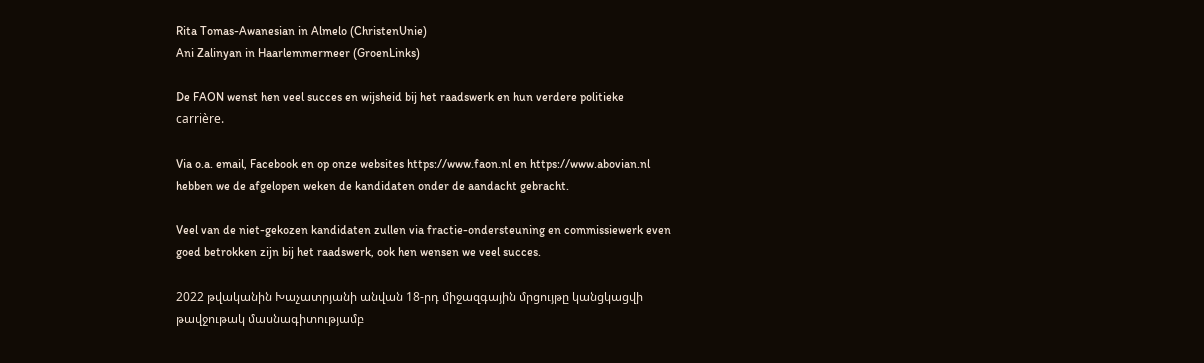Rita Tomas-Awanesian in Almelo (ChristenUnie)
Ani Zalinyan in Haarlemmermeer (GroenLinks)

De FAON wenst hen veel succes en wijsheid bij het raadswerk en hun verdere politieke carrière.

Via o.a. email, Facebook en op onze websites https://www.faon.nl en https://www.abovian.nl hebben we de afgelopen weken de kandidaten onder de aandacht gebracht.

Veel van de niet-gekozen kandidaten zullen via fractie-ondersteuning en commissiewerk even goed betrokken zijn bij het raadswerk, ook hen wensen we veel succes.

2022 թվականին Խաչատրյանի անվան 18-րդ միջազգային մրցույթը կանցկացվի թավջութակ մասնագիտությամբ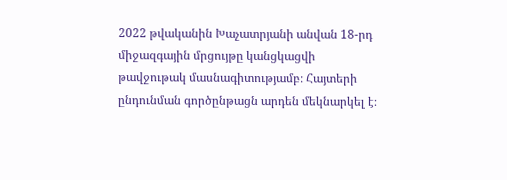2022 թվականին Խաչատրյանի անվան 18-րդ միջազգային մրցույթը կանցկացվի թավջութակ մասնագիտությամբ։ Հայտերի ընդունման գործընթացն արդեն մեկնարկել է։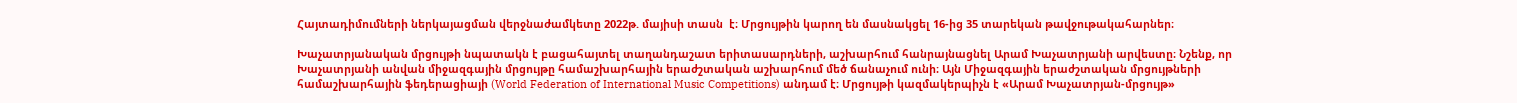Հայտադիմումների ներկայացման վերջնաժամկետը 2022թ. մայիսի տասն  է։ Մրցույթին կարող են մասնակցել 16-ից 35 տարեկան թավջութակահարներ։

Խաչատրյանական մրցույթի նպատակն է բացահայտել տաղանդաշատ երիտասարդների, աշխարհում հանրայնացնել Արամ Խաչատրյանի արվեստը։ Նշենք, որ Խաչատրյանի անվան միջազգային մրցույթը համաշխարհային երաժշտական աշխարհում մեծ ճանաչում ունի։ Այն Միջազգային երաժշտական մրցույթների համաշխարհային ֆեդերացիայի (World Federation of International Music Competitions) անդամ է։ Մրցույթի կազմակերպիչն է «Արամ Խաչատրյան-մրցույթ»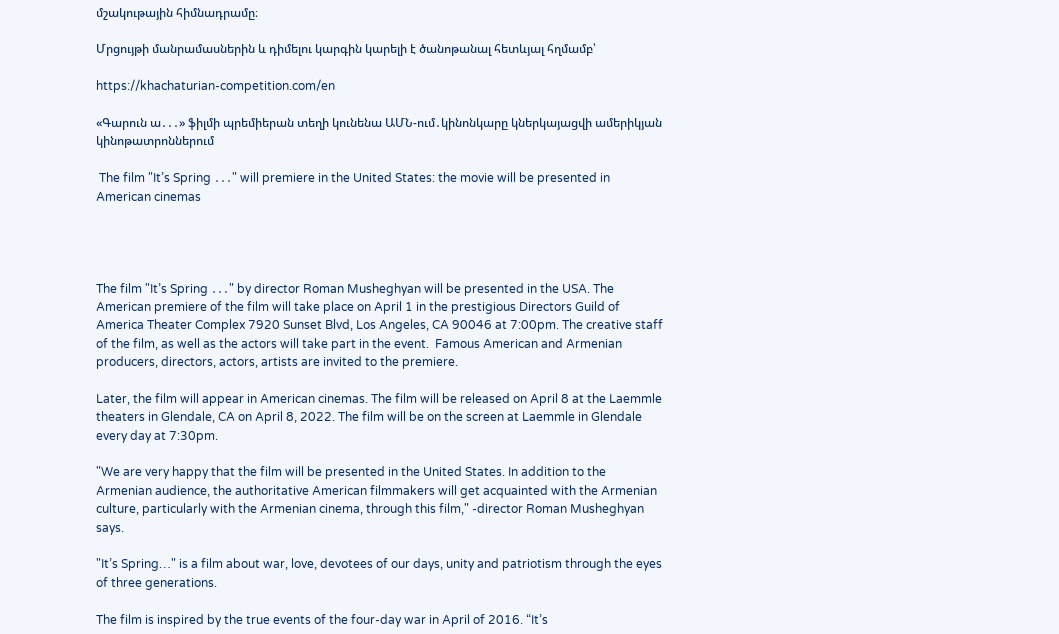մշակութային հիմնադրամը։

Մրցույթի մանրամասներին և դիմելու կարգին կարելի է ծանոթանալ հետևյալ հղմամբ՝

https://khachaturian-competition.com/en

«Գարուն ա․․․» ֆիլմի պրեմիերան տեղի կունենա ԱՄՆ-ում․կինոնկարը կներկայացվի ամերիկյան կինոթատրոններում

 The film "It’s Spring ․․․" will premiere in the United States: the movie will be presented in American cinemas




The film "It’s Spring ․․․" by director Roman Musheghyan will be presented in the USA. The American premiere of the film will take place on April 1 in the prestigious Directors Guild of America Theater Complex 7920 Sunset Blvd, Los Angeles, CA 90046 at 7:00pm. The creative staff of the film, as well as the actors will take part in the event.  Famous American and Armenian producers, directors, actors, artists are invited to the premiere.

Later, the film will appear in American cinemas. The film will be released on April 8 at the Laemmle theaters in Glendale, CA on April 8, 2022. The film will be on the screen at Laemmle in Glendale every day at 7:30pm.

"We are very happy that the film will be presented in the United States. In addition to the Armenian audience, the authoritative American filmmakers will get acquainted with the Armenian culture, particularly with the Armenian cinema, through this film," -director Roman Musheghyan says.

"It’s Spring…" is a film about war, love, devotees of our days, unity and patriotism through the eyes of three generations.

The film is inspired by the true events of the four-day war in April of 2016. “It’s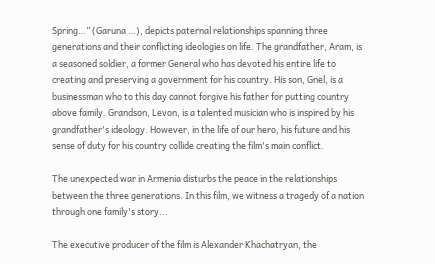Spring…” (Garuna …), depicts paternal relationships spanning three generations and their conflicting ideologies on life. The grandfather, Aram, is a seasoned soldier, a former General who has devoted his entire life to creating and preserving a government for his country. His son, Gnel, is a businessman who to this day cannot forgive his father for putting country above family. Grandson, Levon, is a talented musician who is inspired by his grandfather's ideology. However, in the life of our hero, his future and his sense of duty for his country collide creating the film's main conflict.

The unexpected war in Armenia disturbs the peace in the relationships between the three generations. In this film, we witness a tragedy of a nation through one family's story...

The executive producer of the film is Alexander Khachatryan, the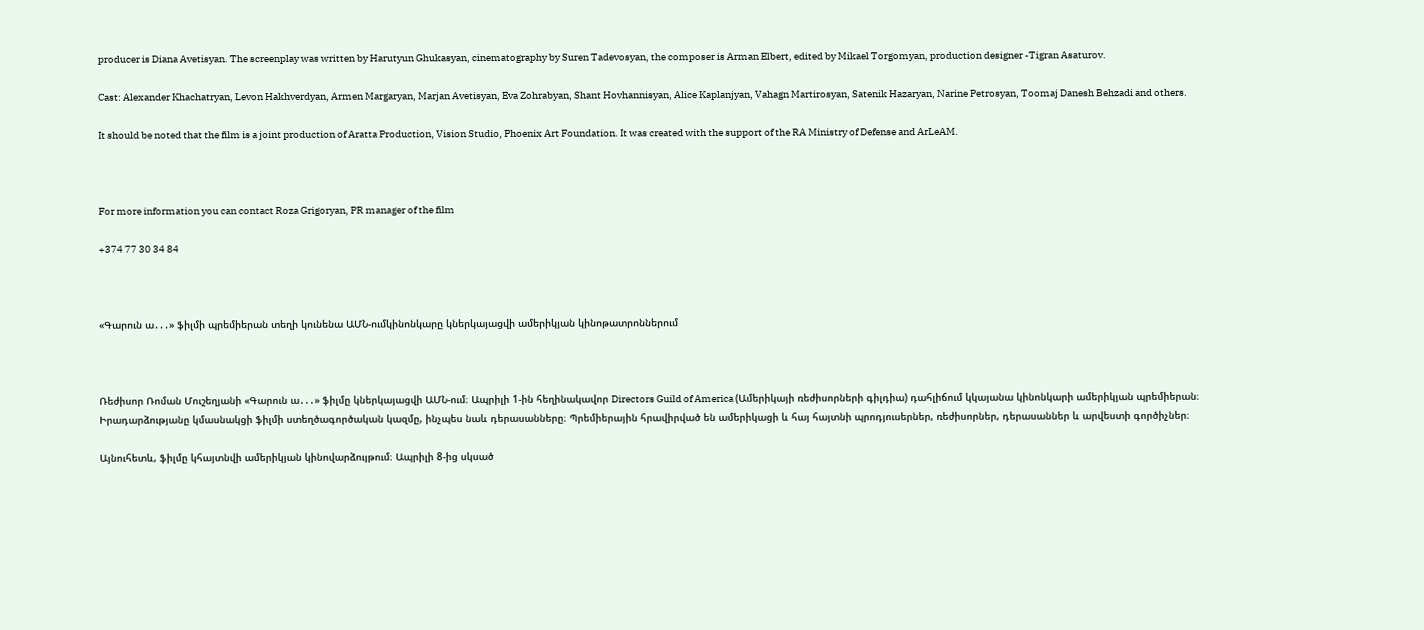producer is Diana Avetisyan. The screenplay was written by Harutyun Ghukasyan, cinematography by Suren Tadevosyan, the composer is Arman Elbert, edited by Mikael Torgomyan, production designer -Tigran Asaturov.

Cast: Alexander Khachatryan, Levon Hakhverdyan, Armen Margaryan, Marjan Avetisyan, Eva Zohrabyan, Shant Hovhannisyan, Alice Kaplanjyan, Vahagn Martirosyan, Satenik Hazaryan, Narine Petrosyan, Toomaj Danesh Behzadi and others.

It should be noted that the film is a joint production of Aratta Production, Vision Studio, Phoenix Art Foundation. It was created with the support of the RA Ministry of Defense and ArLeAM.



For more information you can contact Roza Grigoryan, PR manager of the film

+374 77 30 34 84



«Գարուն ա․․․» ֆիլմի պրեմիերան տեղի կունենա ԱՄՆ-ումկինոնկարը կներկայացվի ամերիկյան կինոթատրոններում



Ռեժիսոր Ռոման Մուշեղյանի «Գարուն ա․․․» ֆիլմը կներկայացվի ԱՄՆ-ում։ Ապրիլի 1-ին հեղինակավոր Directors Guild of America (Ամերիկայի ռեժիսորների գիլդիա) դահլիճում կկայանա կինոնկարի ամերիկյան պրեմիերան։ Իրադարձությանը կմասնակցի ֆիլմի ստեղծագործական կազմը, ինչպես նաև դերասանները։ Պրեմիերային հրավիրված են ամերիկացի և հայ հայտնի պրոդյուսերներ, ռեժիսորներ, դերասաններ և արվեստի գործիչներ։

Այնուհետև, ֆիլմը կհայտնվի ամերիկյան կինովարձույթում։ Ապրիլի 8-ից սկսած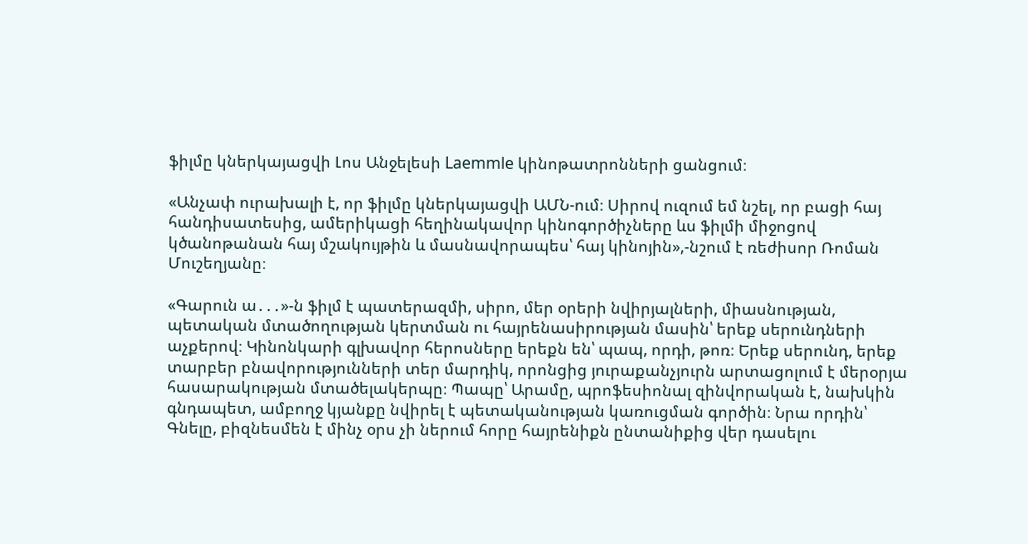ֆիլմը կներկայացվի Լոս Անջելեսի Laemmle կինոթատրոնների ցանցում։

«Անչափ ուրախալի է, որ ֆիլմը կներկայացվի ԱՄՆ-ում։ Սիրով ուզում եմ նշել, որ բացի հայ հանդիսատեսից, ամերիկացի հեղինակավոր կինոգործիչները ևս ֆիլմի միջոցով կծանոթանան հայ մշակույթին և մասնավորապես՝ հայ կինոյին»,-նշում է ռեժիսոր Ռոման Մուշեղյանը։

«Գարուն ա․․․»-ն ֆիլմ է պատերազմի, սիրո, մեր օրերի նվիրյալների, միասնության, պետական մտածողության կերտման ու հայրենասիրության մասին՝ երեք սերունդների աչքերով։ Կինոնկարի գլխավոր հերոսները երեքն են՝ պապ, որդի, թոռ։ Երեք սերունդ, երեք տարբեր բնավորությունների տեր մարդիկ, որոնցից յուրաքանչյուրն արտացոլում է մերօրյա հասարակության մտածելակերպը։ Պապը՝ Արամը, պրոֆեսիոնալ զինվորական է, նախկին գնդապետ, ամբողջ կյանքը նվիրել է պետականության կառուցման գործին։ Նրա որդին՝ Գնելը, բիզնեսմեն է մինչ օրս չի ներում հորը հայրենիքն ընտանիքից վեր դասելու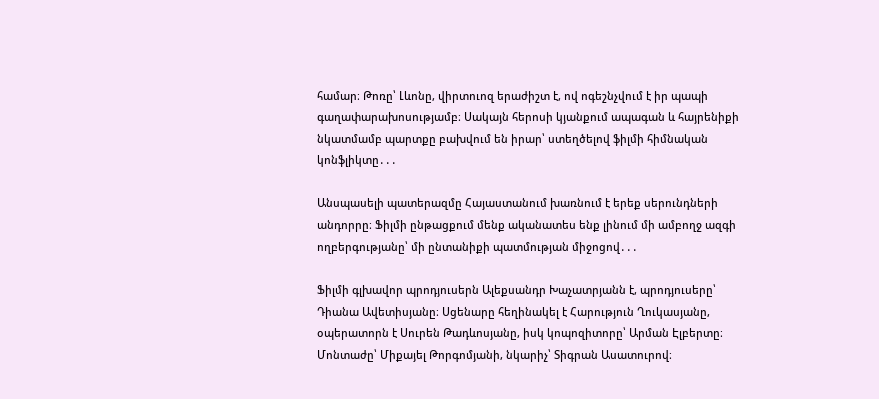համար։ Թոռը՝ Լևոնը, վիրտուոզ երաժիշտ է, ով ոգեշնչվում է իր պապի գաղափարախոսությամբ։ Սակայն հերոսի կյանքում ապագան և հայրենիքի նկատմամբ պարտքը բախվում են իրար՝ ստեղծելով ֆիլմի հիմնական կոնֆլիկտը․․․

Անսպասելի պատերազմը Հայաստանում խառնում է երեք սերունդների անդորրը։ Ֆիլմի ընթացքում մենք ականատես ենք լինում մի ամբողջ ազգի ողբերգությանը՝ մի ընտանիքի պատմության միջոցով․․․

Ֆիլմի գլխավոր պրոդյուսերն Ալեքսանդր Խաչատրյանն է, պրոդյուսերը՝ Դիանա Ավետիսյանը։ Սցենարը հեղինակել է Հարություն Ղուկասյանը, օպերատորն է Սուրեն Թադևոսյանը, իսկ կոպոզիտորը՝ Արման Էլբերտը։ Մոնտաժը՝ Միքայել Թորգոմյանի, նկարիչ՝ Տիգրան Ասատուրով։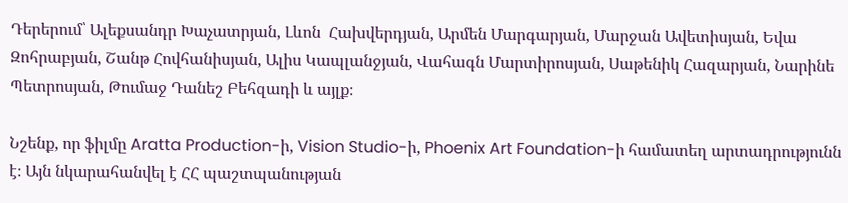Դերերում՝ Ալեքսանդր Խաչատրյան, Լևոն  Հախվերդյան, Արմեն Մարգարյան, Մարջան Ավետիսյան, Եվա Զոհրաբյան, Շանթ Հովհանիսյան, Ալիս Կապլանջյան, Վահագն Մարտիրոսյան, Սաթենիկ Հազարյան, Նարինե Պետրոսյան, Թումաջ Դանեշ Բեհզադի և այլք։

Նշենք, որ ֆիլմը Aratta Production-ի, Vision Studio-ի, Phoenix Art Foundation-ի համատեղ արտադրությունն է։ Այն նկարահանվել է ՀՀ պաշտպանության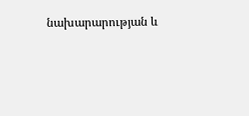նախարարության և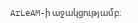ArLeAM-ի աջակցությամբ։